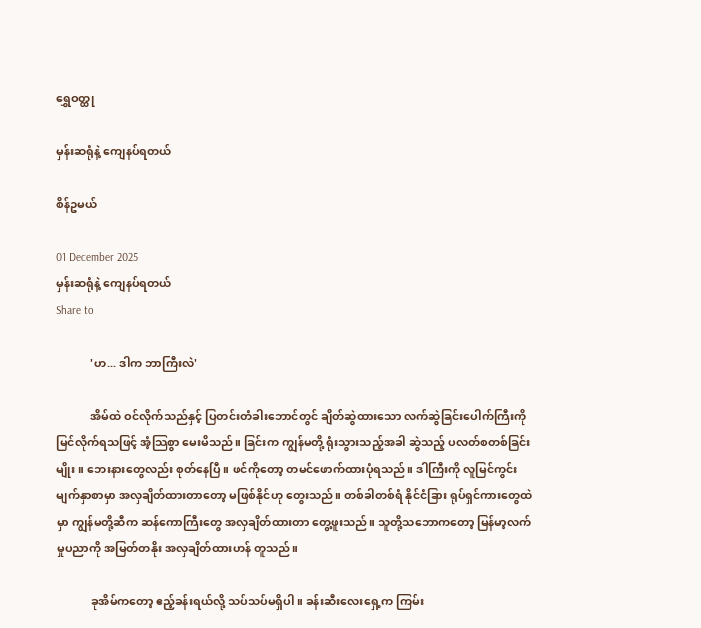ရွှေဝတ္ထု

မှန်းဆရုံနဲ့ ကျေနပ်ရတယ်

စိန်ဥမယ်

01 December 2025
မှန်းဆရုံနဲ့ ကျေနပ်ရတယ်
Share to

            'ဟ... ဒါက ဘာကြီးလဲ'

            အိမ်ထဲ ဝင်လိုက်သည်နှင့် ပြတင်းတံခါးဘောင်တွင် ချိတ်ဆွဲထားသော လက်ဆွဲခြင်းပေါက်ကြီးကို မြင်လိုက်ရသဖြင့် အံ့သြစွာ မေးမိသည်။ ခြင်းက ကျွန်မတို့ ရုံးသွားသည့်အခါ ဆွဲသည့် ပလတ်စတစ်ခြင်းမျိုး။ ဘေးနားတွေလည်း စုတ်နေပြီ။ ဖင်ကိုတော့ တမင်ဖောက်ထားပုံရသည်။ ဒါကြီးကို လူမြင်ကွင်း မျက်နှာစာမှာ အလှချိတ်ထားတာတော့ မဖြစ်နိုင်ဟု တွေးသည်။ တစ်ခါတစ်ရံ နိုင်ငံခြား ရုပ်ရှင်ကားတွေထဲမှာ ကျွန်မတို့ဆီက ဆန်ကောကြီးတွေ အလှချိတ်ထားတာ တွေ့ဖူးသည်။ သူတို့သဘောကတော့ မြန်မာ့လက်မှုပညာကို အမြတ်တနိုး အလှချိတ်ထားဟန် တူသည်။

            ခုအိမ်ကတော့ ဧည့်ခန်းရယ်လို့ သပ်သပ်မရှိပါ။ ခန်းဆီးလေးရှေ့က ကြမ်း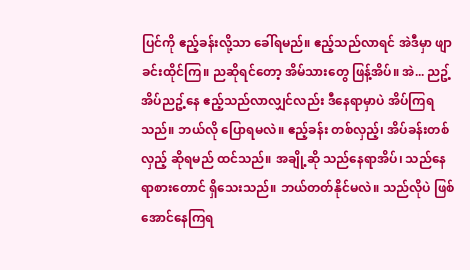ပြင်ကို ဧည့်ခန်းလို့သာ ခေါ်ရမည်။ ဧည့်သည်လာရင် အဲဒီမှာ ဖျာခင်းထိုင်ကြ။ ညဆိုရင်တော့ အိမ်သားတွေ ဖြန့်အိပ်။ အဲ... ညဥ့်အိပ်ညဥ့်နေ ဧည့်သည်လာလျှင်လည်း ဒီနေရာမှာပဲ အိပ်ကြရသည်။ ဘယ်လို ပြောရမလဲ။ ဧည့်ခန်း တစ်လှည့်၊ အိပ်ခန်းတစ်လှည့် ဆိုရမည် ထင်သည်။ အချို့ဆို သည်နေရာအိပ်၊ သည်နေရာစားတောင် ရှိသေးသည်။ ဘယ်တတ်နိုင်မလဲ။ သည်လိုပဲ ဖြစ်အောင်နေကြရ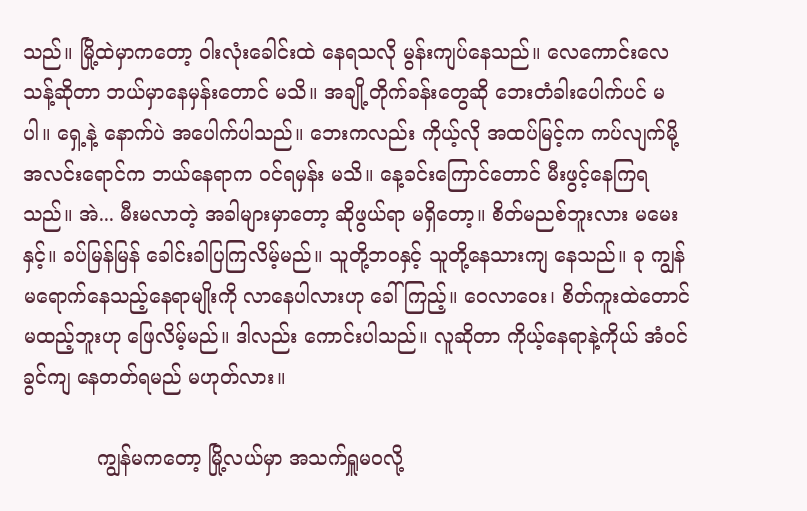သည်။ မြို့ထဲမှာကတော့ ဝါးလုံးခေါင်းထဲ နေရသလို မွန်းကျပ်နေသည်။ လေကောင်းလေသန့်ဆိုတာ ဘယ်မှာနေမှန်းတောင် မသိ။ အချို့တိုက်ခန်းတွေဆို ဘေးတံခါးပေါက်ပင် မပါ။ ရှေ့နဲ့ နောက်ပဲ အပေါက်ပါသည်။ ဘေးကလည်း ကိုယ့်လို အထပ်မြင့်က ကပ်လျက်မို့ အလင်းရောင်က ဘယ်နေရာက ဝင်ရမှန်း မသိ။ နေ့ခင်းကြောင်တောင် မီးဖွင့်နေကြရသည်။ အဲ... မီးမလာတဲ့ အခါများမှာတော့ ဆိုဖွယ်ရာ မရှိတော့။ စိတ်မညစ်ဘူးလား မမေးနှင့်။ ခပ်မြန်မြန် ခေါင်းခါပြကြလိမ့်မည်။ သူတို့ဘဝနှင့် သူတို့နေသားကျ နေသည်။ ခု ကျွန်မရောက်နေသည့်နေရာမျိုးကို လာနေပါလားဟု ခေါ်ကြည့်။ ဝေလာဝေး၊ စိတ်ကူးထဲတောင် မထည့်ဘူးဟု ဖြေလိမ့်မည်။ ဒါလည်း ကောင်းပါသည်။ လူဆိုတာ ကိုယ့်နေရာနဲ့ကိုယ် အံဝင်ခွင်ကျ နေတတ်ရမည် မဟုတ်လား။

            ကျွန်မကတော့ မြို့လယ်မှာ အသက်ရှူမဝလို့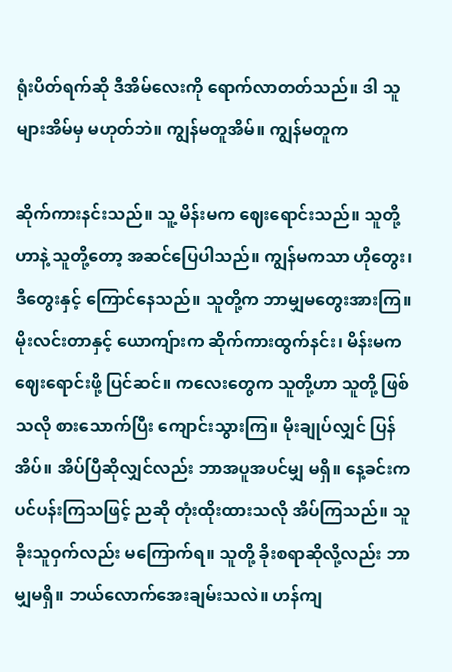ရုံးပိတ်ရက်ဆို ဒီအိမ်လေးကို ရောက်လာတတ်သည်။ ဒါ သူများအိမ်မှ မဟုတ်ဘဲ။ ကျွန်မတူအိမ်။ ကျွန်မတူက

ဆိုက်ကားနင်းသည်။ သူ့ မိန်းမက ဈေးရောင်းသည်။ သူတို့ဟာနဲ့ သူတို့တော့ အဆင်ပြေပါသည်။ ကျွန်မကသာ ဟိုတွေး၊ ဒီတွေးနှင့် ကြောင်နေသည်။ သူတို့က ဘာမျှမတွေးအားကြ။ မိုးလင်းတာနှင့် ယောကျ်ားက ဆိုက်ကားထွက်နင်း၊ မိန်းမက ဈေးရောင်းဖို့ ပြင်ဆင်။ ကလေးတွေက သူတို့ဟာ သူတို့ ဖြစ်သလို စားသောက်ပြီး ကျောင်းသွားကြ။ မိုးချုပ်လျှင် ပြန်အိပ်။ အိပ်ပြီဆိုလျှင်လည်း ဘာအပူအပင်မျှ မရှိ။ နေ့ခင်းက ပင်ပန်းကြသဖြင့် ညဆို တုံးထိုးထားသလို အိပ်ကြသည်။ သူခိုးသူဝှက်လည်း မကြောက်ရ။ သူတို့ ခိုးစရာဆိုလို့လည်း ဘာမျှမရှိ။ ဘယ်လောက်အေးချမ်းသလဲ။ ဟန်ကျ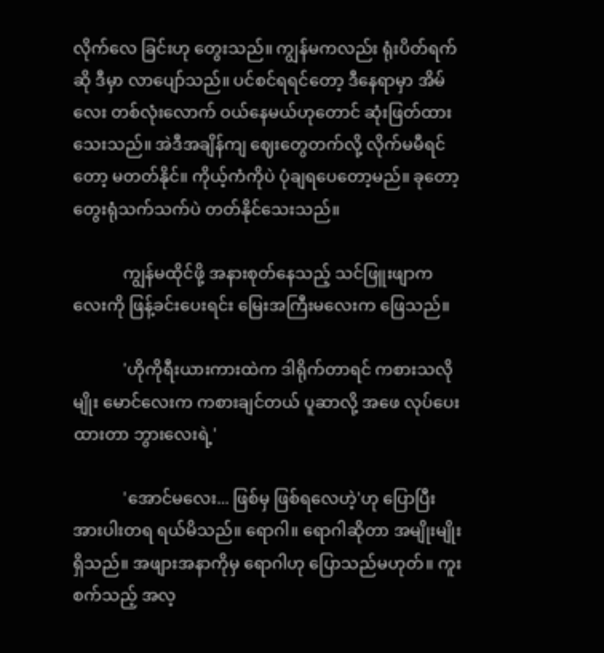လိုက်လေ ခြင်းဟု တွေးသည်။ ကျွန်မကလည်း ရုံးပိတ်ရက်ဆို ဒီမှာ လာပျော်သည်။ ပင်စင်ရရင်တော့ ဒီနေရာမှာ အိမ်လေး တစ်လုံးလောက် ဝယ်နေမယ်ဟုတောင် ဆုံးဖြတ်ထားသေးသည်။ အဲဒီအချိန်ကျ ဈေးတွေတက်လို့ လိုက်မမီရင်တော့ မတတ်နိုင်။ ကိုယ့်ကံကိုပဲ ပုံချရပေတော့မည်။ ခုတော့ တွေးရုံသက်သက်ပဲ တတ်နိုင်သေးသည်။

            ကျွန်မထိုင်ဖို့ အနားစုတ်နေသည့် သင်ဖြူးဖျာကလေးကို ဖြန့်ခင်းပေးရင်း မြေးအကြီးမလေးက ဖြေသည်။

            'ဟိုကိုရီးယားကားထဲက ဒါရိုက်တာရင် ကစားသလိုမျိုး မောင်လေးက ကစားချင်တယ် ပူဆာလို့ အဖေ လုပ်ပေးထားတာ ဘွားလေးရဲ့'

            'အောင်မလေး... ဖြစ်မှ ဖြစ်ရလေဟဲ့'ဟု ပြောပြီး အားပါးတရ ရယ်မိသည်။ ရောဂါ။ ရောဂါဆိုတာ အမျိုးမျိုးရှိသည်။ အဖျားအနာကိုမှ ရောဂါဟု ပြောသည်မဟုတ်။ ကူးစက်သည့် အလ့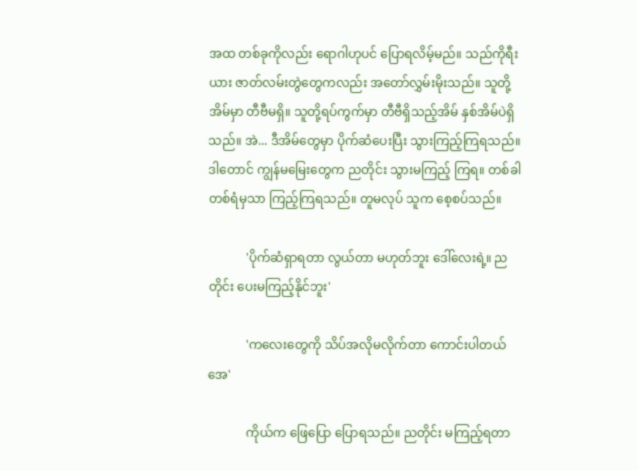အထ တစ်ခုကိုလည်း ရောဂါဟုပင် ပြောရလိမ့်မည်။ သည်ကိုရီးယား ဇာတ်လမ်းတွဲတွေကလည်း အတော်လွှမ်းမိုးသည်။ သူတို့အိမ်မှာ တီဗီမရှိ။ သူတို့ရပ်ကွက်မှာ တီဗီရှိသည့်အိမ် နှစ်အိမ်ပဲရှိသည်။ အဲ... ဒီအိမ်တွေမှာ ပိုက်ဆံပေးပြီး သွားကြည့်ကြရသည်။ ဒါတောင် ကျွန်မမြေးတွေက ညတိုင်း သွားမကြည့် ကြရ။ တစ်ခါတစ်ရံမှသာ ကြည့်ကြရသည်။ တူမလုပ် သူက စေ့စပ်သည်။

            'ပိုက်ဆံရှာရတာ လွယ်တာ မဟုတ်ဘူး ဒေါ်လေးရဲ့။ ညတိုင်း ပေးမကြည့်နိုင်ဘူး'

            'ကလေးတွေကို သိပ်အလိုမလိုက်တာ ကောင်းပါတယ်အေ'

            ကိုယ်က ဖြေပြော ပြောရသည်။ ညတိုင်း မကြည့်ရတာ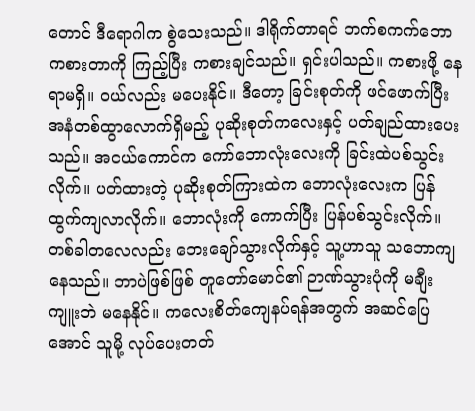တောင် ဒီရောဂါက စွဲသေးသည်။ ဒါရိုက်တာရင် ဘက်စကက်ဘော ကစားတာကို ကြည့်ပြီး ကစားချင်သည်။ ရှင်းပါသည်။ ကစားဖို့ နေရာမရှိ။ ဝယ်လည်း မပေးနိုင်။ ဒီတော့ ခြင်းစုတ်ကို ဖင်ဖောက်ပြီး အနံတစ်ထွာလောက်ရှိမည့် ပုဆိုးစုတ်ကလေးနှင့် ပတ်ချည်ထားပေးသည်။ အငယ်ကောင်က ကော်ဘောလုံးလေးကို ခြင်းထဲပစ်သွင်း လိုက်။ ပတ်ထားတဲ့ ပုဆိုးစုတ်ကြားထဲက ဘောလုံးလေးက ပြန်ထွက်ကျလာလိုက်။ ဘောလုံးကို ကောက်ပြီး ပြန်ပစ်သွင်းလိုက်။ တစ်ခါတလေလည်း ဘေးချော်သွားလိုက်နှင့် သူ့ဟာသူ သဘောကျနေသည်။ ဘာပဲဖြစ်ဖြစ် တူတော်မောင်၏ ဉာဏ်သွားပုံကို မချီးကျူးဘဲ မနေနိုင်။ ကလေးစိတ်ကျေနပ်ရန်အတွက် အဆင်ပြေအောင် သူမို့ လုပ်ပေးတတ်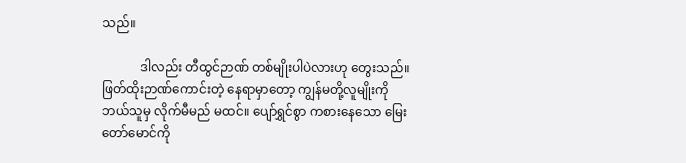သည်။

            ဒါလည်း တီထွင်ဉာဏ် တစ်မျိုးပါပဲလားဟု တွေးသည်။ ဖြတ်ထိုးဉာဏ်ကောင်းတဲ့ နေရာမှာတော့ ကျွန်မတို့လူမျိုးကို ဘယ်သူမှ လိုက်မီမည် မထင်။ ပျော်ရွှင်စွာ ကစားနေသော မြေးတော်မောင်ကို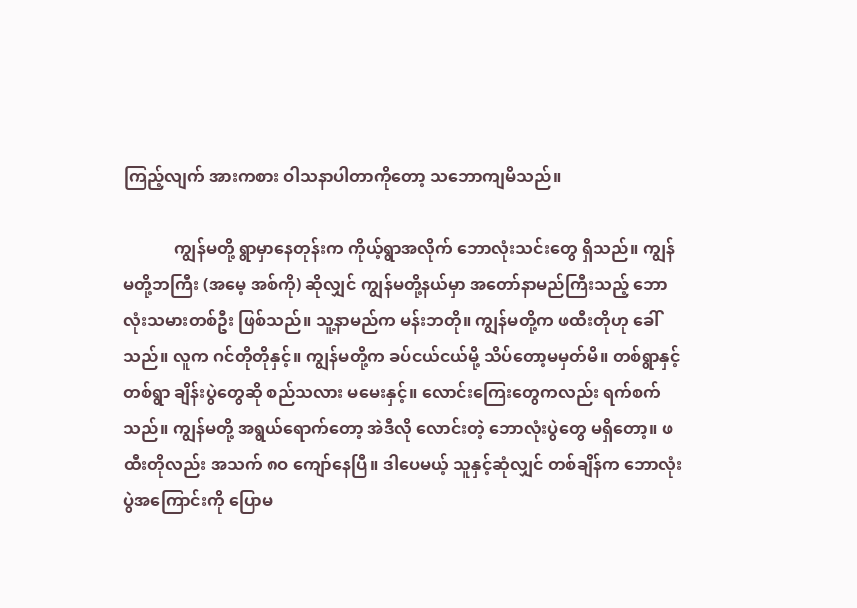ကြည့်လျက် အားကစား ဝါသနာပါတာကိုတော့ သဘောကျမိသည်။

            ကျွန်မတို့ ရွာမှာနေတုန်းက ကိုယ့်ရွာအလိုက် ဘောလုံးသင်းတွေ ရှိသည်။ ကျွန်မတို့ဘကြီး (အမေ့ အစ်ကို) ဆိုလျှင် ကျွန်မတို့နယ်မှာ အတော်နာမည်ကြီးသည့် ဘောလုံးသမားတစ်ဦး ဖြစ်သည်။ သူ့နာမည်က မန်းဘတို။ ကျွန်မတို့က ဖထီးတိုဟု ခေါ်သည်။ လူက ဂင်တိုတိုနှင့်။ ကျွန်မတို့က ခပ်ငယ်ငယ်မို့ သိပ်တော့မမှတ်မိ။ တစ်ရွာနှင့်တစ်ရွာ ချိန်းပွဲတွေဆို စည်သလား မမေးနှင့်။ လောင်းကြေးတွေကလည်း ရက်စက်သည်။ ကျွန်မတို့ အရွယ်ရောက်တော့ အဲဒီလို လောင်းတဲ့ ဘောလုံးပွဲတွေ မရှိတော့။ ဖထီးတိုလည်း အသက် ၈ဝ ကျော်နေပြီ။ ဒါပေမယ့် သူနှင့်ဆုံလျှင် တစ်ချိန်က ဘောလုံးပွဲအကြောင်းကို ပြောမ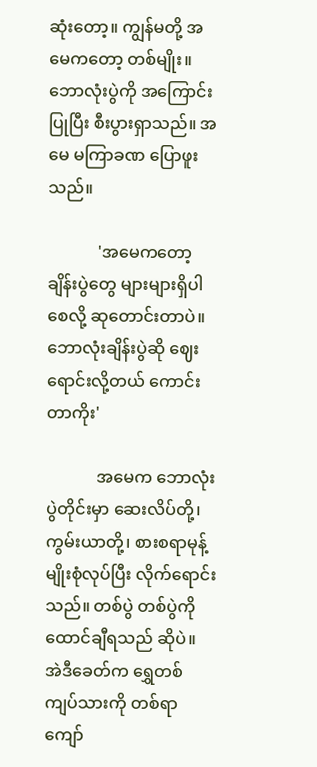ဆုံးတော့။ ကျွန်မတို့ အမေကတော့ တစ်မျိုး။ ဘောလုံးပွဲကို အကြောင်းပြုပြီး စီးပွားရှာသည်။ အမေ မကြာခဏ ပြောဖူးသည်။

            'အမေကတော့ ချိန်းပွဲတွေ များများရှိပါစေလို့ ဆုတောင်းတာပဲ။ ဘောလုံးချိန်းပွဲဆို ဈေးရောင်းလို့တယ် ကောင်းတာကိုး'

            အမေက ဘောလုံးပွဲတိုင်းမှာ ဆေးလိပ်တို့၊ ကွမ်းယာတို့၊ စားစရာမုန့်မျိုးစုံလုပ်ပြီး လိုက်ရောင်းသည်။ တစ်ပွဲ တစ်ပွဲကို ထောင်ချီရသည် ဆိုပဲ။ အဲဒီခေတ်က ရွှေတစ်ကျပ်သားကို တစ်ရာ ကျော်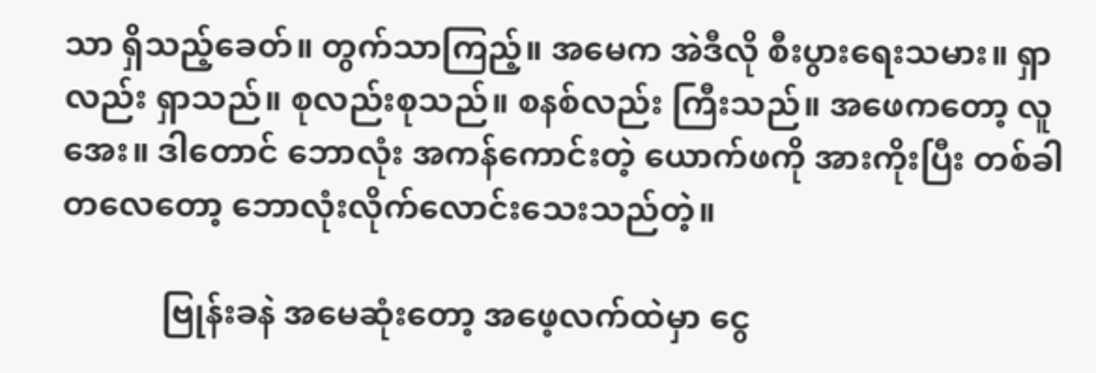သာ ရှိသည့်ခေတ်။ တွက်သာကြည့်။ အမေက အဲဒီလို စီးပွားရေးသမား။ ရှာလည်း ရှာသည်။ စုလည်းစုသည်။ စနစ်လည်း ကြီးသည်။ အဖေကတော့ လူအေး။ ဒါတောင် ဘောလုံး အကန်ကောင်းတဲ့ ယောက်ဖကို အားကိုးပြီး တစ်ခါတလေတော့ ဘောလုံးလိုက်လောင်းသေးသည်တဲ့။

            ဗြုန်းခနဲ အမေဆုံးတော့ အဖေ့လက်ထဲမှာ ငွေ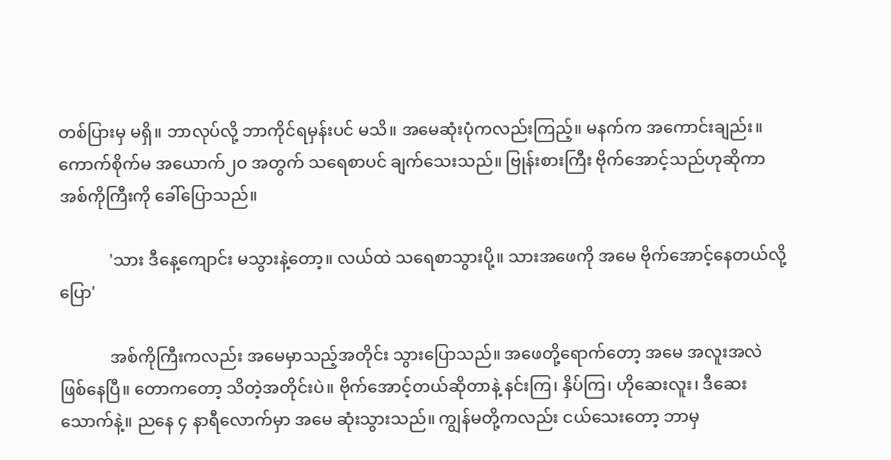တစ်ပြားမှ မရှိ။ ဘာလုပ်လို့ ဘာကိုင်ရမှန်းပင် မသိ။ အမေဆုံးပုံကလည်းကြည့်။ မနက်က အကောင်းချည်း။ ကောက်စိုက်မ အယောက်၂ဝ အတွက် သရေစာပင် ချက်သေးသည်။ ဗြုန်းစားကြီး ဗိုက်အောင့်သည်ဟုဆိုကာ အစ်ကိုကြီးကို ခေါ်ပြောသည်။

            'သား ဒီနေ့ကျောင်း မသွားနဲ့တော့။ လယ်ထဲ သရေစာသွားပို့။ သားအဖေကို အမေ ဗိုက်အောင့်နေတယ်လို့ပြော'

            အစ်ကိုကြီးကလည်း အမေမှာသည့်အတိုင်း သွားပြောသည်။ အဖေတို့ရောက်တော့ အမေ အလူးအလဲ ဖြစ်နေပြီ။ တောကတော့ သိတဲ့အတိုင်းပဲ။ ဗိုက်အောင့်တယ်ဆိုတာနဲ့ နင်းကြ၊ နှိပ်ကြ၊ ဟိုဆေးလူး၊ ဒီဆေးသောက်နဲ့။ ညနေ ၄ နာရီလောက်မှာ အမေ ဆုံးသွားသည်။ ကျွန်မတို့ကလည်း ငယ်သေးတော့ ဘာမှ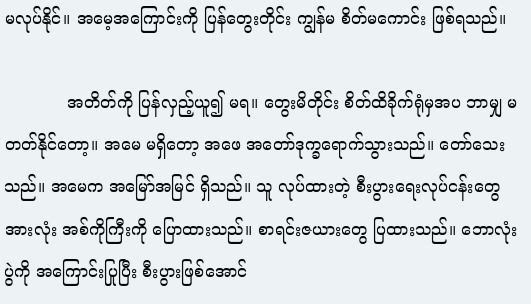မလုပ်နိုင်။ အမေ့အကြောင်းကို ပြန်တွေးတိုင်း ကျွန်မ စိတ်မကောင်း ဖြစ်ရသည်။

            အတိတ်ကို ပြန်လှည့်ယူ၍ မရ။ တွေးမိတိုင်း စိတ်ထိခိုက်ရုံမှအပ ဘာမျှ မတတ်နိုင်တော့။ အမေ မရှိတော့ အဖေ အတော်ဒုက္ခရောက်သွားသည်။ တော်သေးသည်။ အမေက အမြော်အမြင် ရှိသည်။ သူ လုပ်ထားတဲ့ စီးပွားရေးလုပ်ငန်းတွေ အားလုံး အစ်ကိုကြီးကို ပြောထားသည်။ စာရင်းဇယားတွေ ပြထားသည်။ ဘောလုံးပွဲကို အကြောင်းပြုပြီး စီးပွားဖြစ်အောင်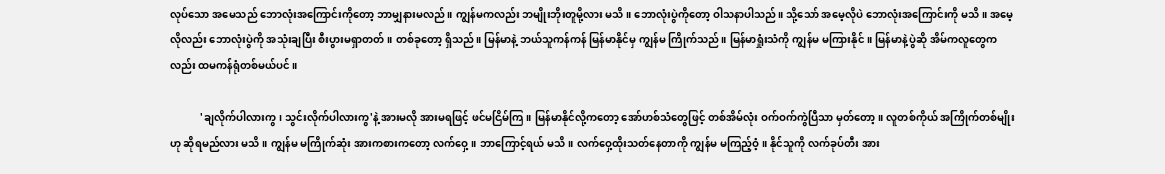လုပ်သော အမေသည် ဘောလုံးအကြောင်းကိုတော့ ဘာမျှနားမလည်။ ကျွန်မကလည်း ဘမျိုးဘိုးတူမို့လား မသိ။ ဘောလုံးပွဲကိုတော့ ဝါသနာပါသည်။ သို့သော် အမေ့လိုပဲ ဘောလုံးအကြောင်းကို မသိ။ အမေ့လိုလည်း ဘောလုံးပွဲကို အသုံးချပြီး စီးပွားမရှာတတ်။ တစ်ခုတော့ ရှိသည်။ မြန်မာနဲ့ ဘယ်သူကန်ကန် မြန်မာနိုင်မှ ကျွန်မ ကြိုက်သည်။ မြန်မာရှုံးသံကို ကျွန်မ မကြားနိုင်။ မြန်မာနဲ့ပွဲဆို အိမ်ကလူတွေကလည်း ထမကန်ရုံတစ်မယ်ပင်။

            'ချလိုက်ပါလားကွ၊ သွင်းလိုက်ပါလားကွ'နဲ့ အားမလို အားမရဖြင့် ဖင်မငြိမ်ကြ။ မြန်မာနိုင်လို့ကတော့ အော်ဟစ်သံတွေဖြင့် တစ်အိမ်လုံး ဝက်ဝက်ကွဲပြီသာ မှတ်တော့။ လူတစ်ကိုယ် အကြိုက်တစ်မျိုးဟု ဆိုရမည်လား မသိ။ ကျွန်မ မကြိုက်ဆုံး အားကစားကတော့ လက်ဝှေ့။ ဘာကြောင့်ရယ် မသိ။ လက်ဝှေ့ထိုးသတ်နေတာကို ကျွန်မ မကြည့်ဝံ့။ နိုင်သူကို လက်ခုပ်တီး အား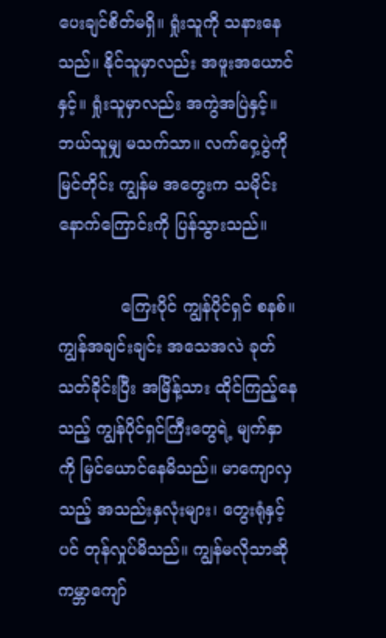ပေးချင်စိတ်မရှိ။ ရှုံးသူကို သနားနေသည်။ နိုင်သူမှာလည်း အဖူးအယောင်နှင့်။ ရှုံးသူမှာလည်း အကွဲအပြဲနှင့်။ ဘယ်သူမျှ မသက်သာ။ လက်ဝှေ့ပွဲကို မြင်တိုင်း ကျွန်မ အတွေးက သမိုင်း နောက်ကြောင်းကို ပြန်သွားသည်။

            ကြေးပိုင် ကျွန်ပိုင်ရှင် စနစ်။ ကျွန်အချင်းချင်း အသေအလဲ ခုတ်သတ်ခိုင်းပြီး အမြိန့်သား ထိုင်ကြည့်နေသည့် ကျွန်ပိုင်ရှင်ကြီးတွေရဲ့ မျက်နှာကို မြင်ယောင်နေမိသည်။ မာကျောလှသည့် အသည်းနှလုံးများ၊ တွေးရုံနှင့်ပင် တုန်လှုပ်မိသည်။ ကျွန်မလိုသာဆို ကမ္ဘာကျော်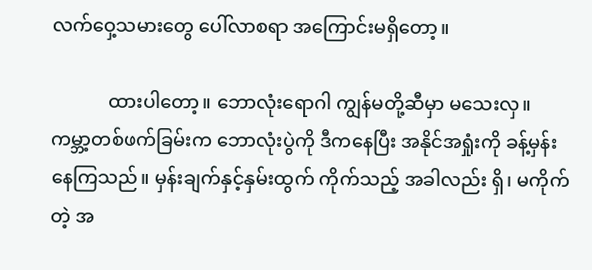လက်ဝှေ့သမားတွေ ပေါ်လာစရာ အကြောင်းမရှိတော့။

            ထားပါတော့။ ဘောလုံးရောဂါ ကျွန်မတို့ဆီမှာ မသေးလှ။ ကမ္ဘာ့တစ်ဖက်ခြမ်းက ဘောလုံးပွဲကို ဒီကနေပြီး အနိုင်အရှုံးကို ခန့်မှန်းနေကြသည်။ မှန်းချက်နှင့်နှမ်းထွက် ကိုက်သည့် အခါလည်း ရှိ၊ မကိုက်တဲ့ အ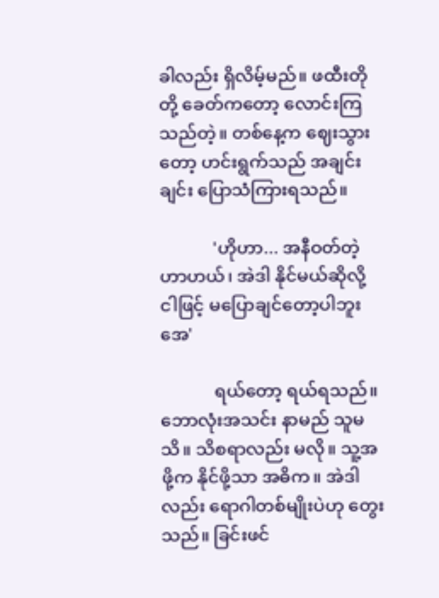ခါလည်း ရှိလိမ့်မည်။ ဖထီးတိုတို့ ခေတ်ကတော့ လောင်းကြသည်တဲ့။ တစ်နေ့က ဈေးသွားတော့ ဟင်းရွက်သည် အချင်းချင်း ပြောသံကြားရသည်။

            'ဟိုဟာ... အနီဝတ်တဲ့ ဟာဟယ်၊ အဲဒါ နိုင်မယ်ဆိုလို့ ငါဖြင့် မပြောချင်တော့ပါဘူးအေ'

            ရယ်တော့ ရယ်ရသည်။ ဘောလုံးအသင်း နာမည် သူမသိ။ သိစရာလည်း မလို။ သူ့အဖို့က နိုင်ဖို့သာ အဓိက။ အဲဒါလည်း ရောဂါတစ်မျိုးပဲဟု တွေးသည်။ ခြင်းဖင်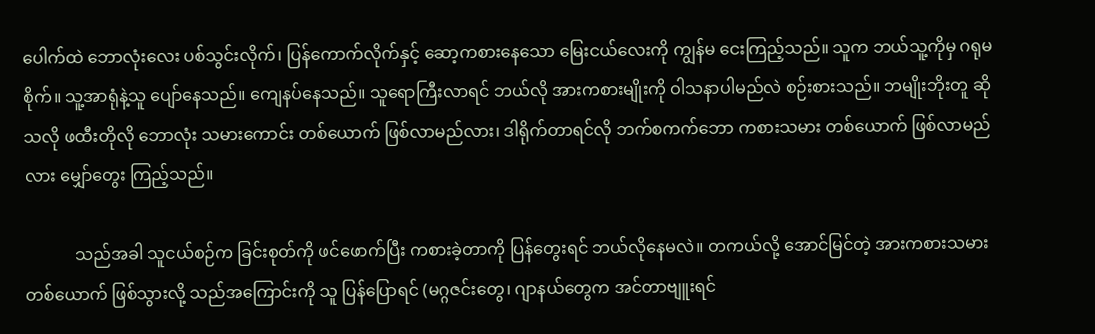ပေါက်ထဲ ဘောလုံးလေး ပစ်သွင်းလိုက်၊ ပြန်ကောက်လိုက်နှင့် ဆော့ကစားနေသော မြေးငယ်လေးကို ကျွန်မ ငေးကြည့်သည်။ သူက ဘယ်သူ့ကိုမှ ဂရုမစိုက်။ သူ့အာရုံနဲ့သူ ပျော်နေသည်။ ကျေနပ်နေသည်။ သူရောကြီးလာရင် ဘယ်လို အားကစားမျိုးကို ဝါသနာပါမည်လဲ စဉ်းစားသည်။ ဘမျိုးဘိုးတူ ဆိုသလို ဖထီးတိုလို ဘောလုံး သမားကောင်း တစ်ယောက် ဖြစ်လာမည်လား၊ ဒါရိုက်တာရင်လို ဘက်စကက်ဘော ကစားသမား တစ်ယောက် ဖြစ်လာမည်လား မျှော်တွေး ကြည့်သည်။

            သည်အခါ သူငယ်စဉ်က ခြင်းစုတ်ကို ဖင်ဖောက်ပြီး ကစားခဲ့တာကို ပြန်တွေးရင် ဘယ်လိုနေမလဲ။ တကယ်လို့ အောင်မြင်တဲ့ အားကစားသမားတစ်ယောက် ဖြစ်သွားလို့ သည်အကြောင်းကို သူ ပြန်ပြောရင် (မဂ္ဂဇင်းတွေ၊ ဂျာနယ်တွေက အင်တာဗျူးရင်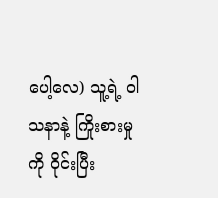ပေါ့လေ) သူ့ရဲ့ ဝါသနာနဲ့ ကြိုးစားမှုကို ဝိုင်းပြီး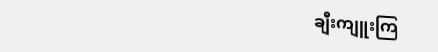ချီးကျူးကြ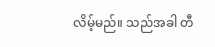လိမ့်မည်။ သည်အခါ တီ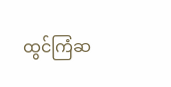ထွင်ကြံဆ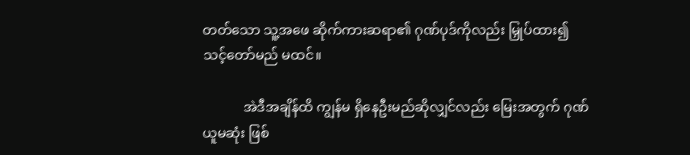တတ်သော သူ့အဖေ ဆိုက်ကားဆရာ၏ ဂုဏ်ပုဒ်ကိုလည်း မြှုပ်ထား၍ သင့်တော်မည် မထင်။

            အဲဒီအချိန်ထိ ကျွန်မ ရှိနေဦးမည်ဆိုလျှင်လည်း မြေးအတွက် ဂုဏ်ယူမဆုံး ဖြစ်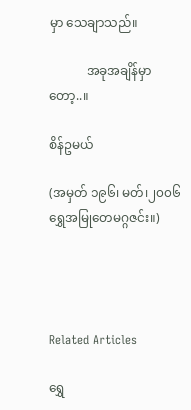မှာ သေချာသည်။

            အခုအချိန်မှာတော့..။

စိန်ဥမယ်

(အမှတ် ၁၉၆၊ မတ်၊၂၀၀၆ ရွှေအမြုတေမဂ္ဂဇင်း။)




Related Articles

ရွှေ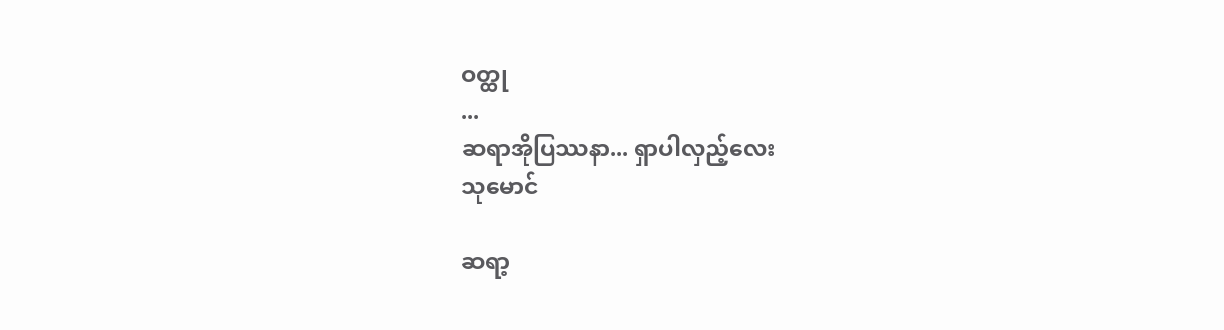ဝတ္ထု
...
ဆရာအိုပြဿနာ... ရှာပါလှည့်လေး
သုမောင်

ဆရာ့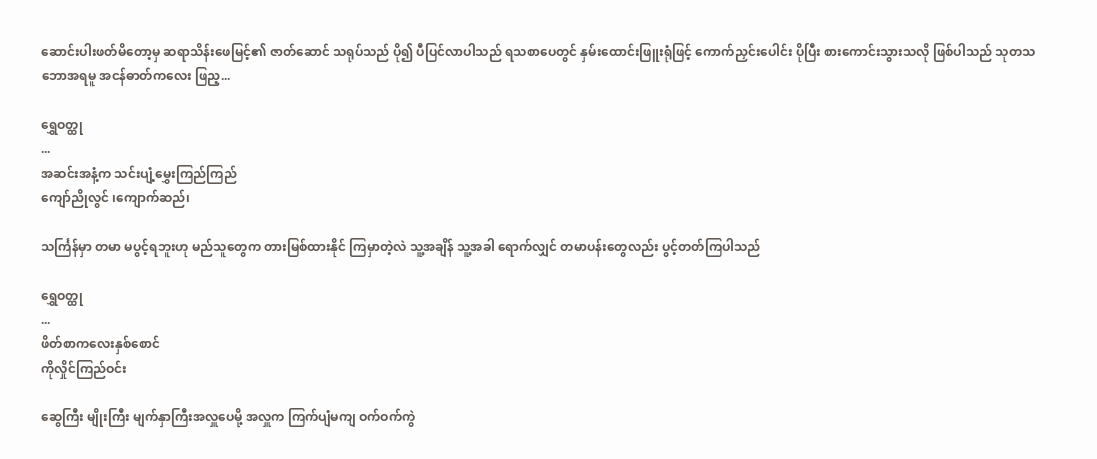ဆောင်းပါးဖတ်မိတော့မှ ဆရာသိန်းဖေမြင့်၏ ဇာတ်ဆောင် သရုပ်သည် ပို၍ ပီပြင်လာပါသည် ရသစာပေတွင် နှမ်းထောင်းဖြူးရုံဖြင့် ကောက်ညှင်းပေါင်း ပိုပြီး စားကောင်းသွားသလို ဖြစ်ပါသည် သုတသဘောအရမူ အငန်ဓာတ်ကလေး ဖြည့...

ရွှေဝတ္ထု
...
အဆင်းအနံ့က သင်းပျံ့မွှေးကြည်ကြည်
ကျော်ညိုလွင် ၊ကျောက်ဆည်၊

သင်္ကြန်မှာ တမာ မပွင့်ရဘူးဟု မည်သူတွေက တားမြစ်ထားနိုင် ကြမှာတဲ့လဲ သူ့အချိန် သူ့အခါ ရောက်လျှင် တမာပန်းတွေလည်း ပွင့်တတ်ကြပါသည်

ရွှေဝတ္ထု
...
ဖိတ်စာကလေးနှစ်စောင်
ကိုလှိုင်ကြည်ဝင်း

ဆွေကြီး မျိုးကြီး မျက်နှာကြီးအလှူပေမို့ အလှူက ကြက်ပျံမကျ ဝက်ဝက်ကွဲ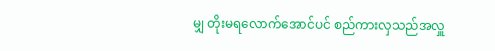မျှ တိုးမရလောက်အောင်ပင် စည်ကားလှသည်အလှူ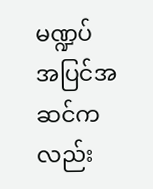မဏ္ဍပ် အပြင်အဆင်ကလည်း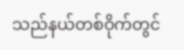သည်နယ်တစ်ဝိုက်တွင်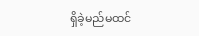ရှိခဲ့မည်မထင်